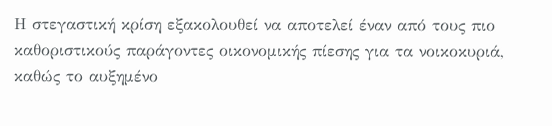Η στεγαστική κρίση εξακολουθεί να αποτελεί έναν από τους πιο καθοριστικούς παράγοντες οικονομικής πίεσης για τα νοικοκυριά, καθώς το αυξημένο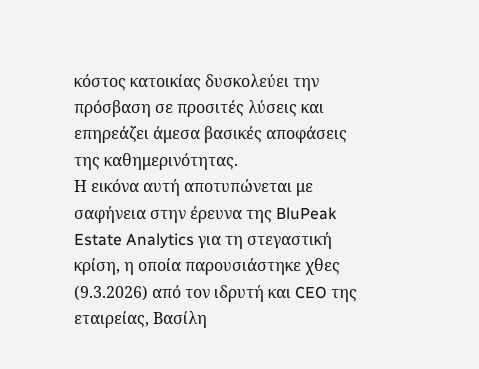κόστος κατοικίας δυσκολεύει την πρόσβαση σε προσιτές λύσεις και επηρεάζει άμεσα βασικές αποφάσεις της καθημερινότητας.
Η εικόνα αυτή αποτυπώνεται με σαφήνεια στην έρευνα της BluPeak Estate Analytics για τη στεγαστική κρίση, η οποία παρουσιάστηκε χθες (9.3.2026) από τον ιδρυτή και CEO της εταιρείας, Βασίλη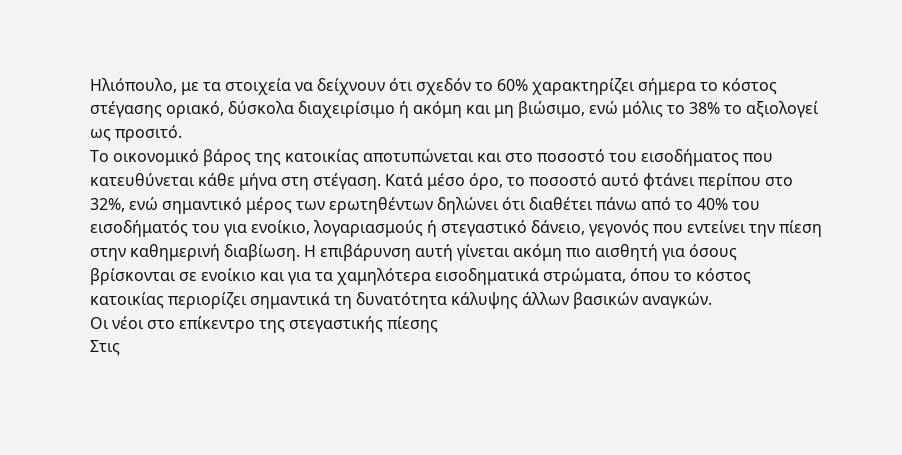Ηλιόπουλο, με τα στοιχεία να δείχνουν ότι σχεδόν το 60% χαρακτηρίζει σήμερα το κόστος στέγασης οριακό, δύσκολα διαχειρίσιμο ή ακόμη και μη βιώσιμο, ενώ μόλις το 38% το αξιολογεί ως προσιτό.
Το οικονομικό βάρος της κατοικίας αποτυπώνεται και στο ποσοστό του εισοδήματος που κατευθύνεται κάθε μήνα στη στέγαση. Κατά μέσο όρο, το ποσοστό αυτό φτάνει περίπου στο 32%, ενώ σημαντικό μέρος των ερωτηθέντων δηλώνει ότι διαθέτει πάνω από το 40% του εισοδήματός του για ενοίκιο, λογαριασμούς ή στεγαστικό δάνειο, γεγονός που εντείνει την πίεση στην καθημερινή διαβίωση. Η επιβάρυνση αυτή γίνεται ακόμη πιο αισθητή για όσους βρίσκονται σε ενοίκιο και για τα χαμηλότερα εισοδηματικά στρώματα, όπου το κόστος κατοικίας περιορίζει σημαντικά τη δυνατότητα κάλυψης άλλων βασικών αναγκών.
Οι νέοι στο επίκεντρο της στεγαστικής πίεσης
Στις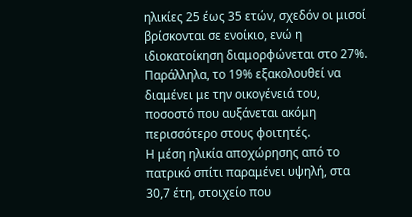ηλικίες 25 έως 35 ετών, σχεδόν οι μισοί βρίσκονται σε ενοίκιο, ενώ η ιδιοκατοίκηση διαμορφώνεται στο 27%. Παράλληλα, το 19% εξακολουθεί να διαμένει με την οικογένειά του, ποσοστό που αυξάνεται ακόμη περισσότερο στους φοιτητές.
Η μέση ηλικία αποχώρησης από το πατρικό σπίτι παραμένει υψηλή, στα 30,7 έτη, στοιχείο που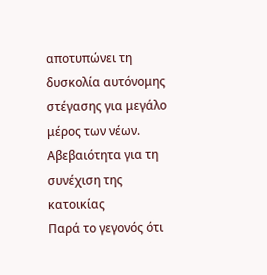αποτυπώνει τη δυσκολία αυτόνομης στέγασης για μεγάλο μέρος των νέων.
Αβεβαιότητα για τη συνέχιση της κατοικίας
Παρά το γεγονός ότι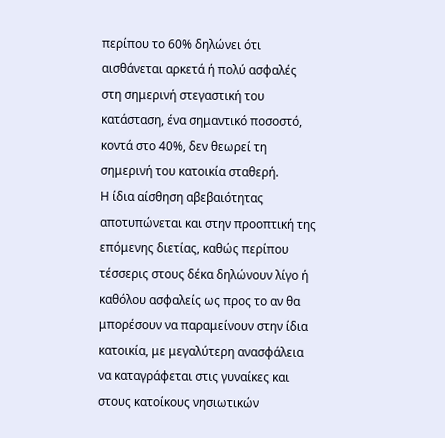περίπου το 60% δηλώνει ότι αισθάνεται αρκετά ή πολύ ασφαλές στη σημερινή στεγαστική του κατάσταση, ένα σημαντικό ποσοστό, κοντά στο 40%, δεν θεωρεί τη σημερινή του κατοικία σταθερή.
Η ίδια αίσθηση αβεβαιότητας αποτυπώνεται και στην προοπτική της επόμενης διετίας, καθώς περίπου τέσσερις στους δέκα δηλώνουν λίγο ή καθόλου ασφαλείς ως προς το αν θα μπορέσουν να παραμείνουν στην ίδια κατοικία, με μεγαλύτερη ανασφάλεια να καταγράφεται στις γυναίκες και στους κατοίκους νησιωτικών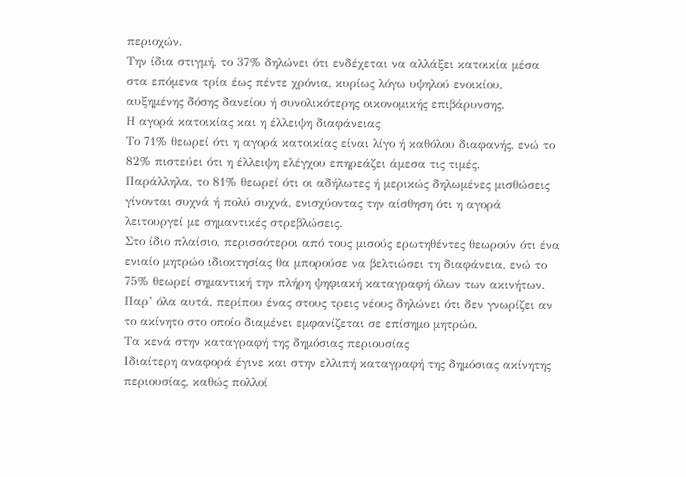περιοχών.
Την ίδια στιγμή, το 37% δηλώνει ότι ενδέχεται να αλλάξει κατοικία μέσα στα επόμενα τρία έως πέντε χρόνια, κυρίως λόγω υψηλού ενοικίου, αυξημένης δόσης δανείου ή συνολικότερης οικονομικής επιβάρυνσης.
Η αγορά κατοικίας και η έλλειψη διαφάνειας
Το 71% θεωρεί ότι η αγορά κατοικίας είναι λίγο ή καθόλου διαφανής, ενώ το 82% πιστεύει ότι η έλλειψη ελέγχου επηρεάζει άμεσα τις τιμές.
Παράλληλα, το 81% θεωρεί ότι οι αδήλωτες ή μερικώς δηλωμένες μισθώσεις γίνονται συχνά ή πολύ συχνά, ενισχύοντας την αίσθηση ότι η αγορά λειτουργεί με σημαντικές στρεβλώσεις.
Στο ίδιο πλαίσιο, περισσότεροι από τους μισούς ερωτηθέντες θεωρούν ότι ένα ενιαίο μητρώο ιδιοκτησίας θα μπορούσε να βελτιώσει τη διαφάνεια, ενώ το 75% θεωρεί σημαντική την πλήρη ψηφιακή καταγραφή όλων των ακινήτων. Παρ’ όλα αυτά, περίπου ένας στους τρεις νέους δηλώνει ότι δεν γνωρίζει αν το ακίνητο στο οποίο διαμένει εμφανίζεται σε επίσημο μητρώο.
Τα κενά στην καταγραφή της δημόσιας περιουσίας
Ιδιαίτερη αναφορά έγινε και στην ελλιπή καταγραφή της δημόσιας ακίνητης περιουσίας, καθώς πολλοί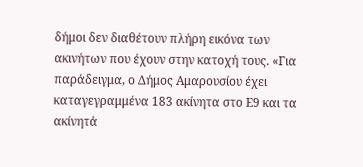δήμοι δεν διαθέτουν πλήρη εικόνα των ακινήτων που έχουν στην κατοχή τους. «Για παράδειγμα, ο Δήμος Αμαρουσίου έχει καταγεγραμμένα 183 ακίνητα στο Ε9 και τα ακίνητά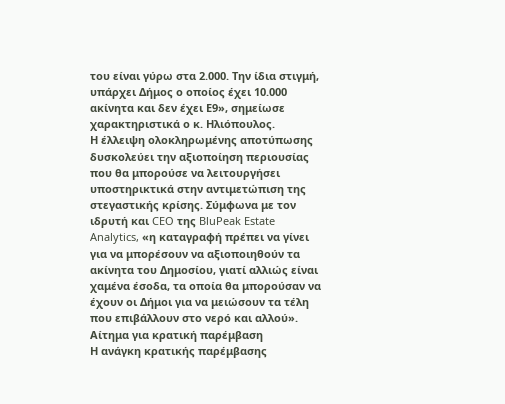του είναι γύρω στα 2.000. Την ίδια στιγμή, υπάρχει Δήμος ο οποίος έχει 10.000 ακίνητα και δεν έχει Ε9», σημείωσε χαρακτηριστικά ο κ. Ηλιόπουλος.
Η έλλειψη ολοκληρωμένης αποτύπωσης δυσκολεύει την αξιοποίηση περιουσίας που θα μπορούσε να λειτουργήσει υποστηρικτικά στην αντιμετώπιση της στεγαστικής κρίσης. Σύμφωνα με τον ιδρυτή και CEO της BluPeak Estate Analytics, «η καταγραφή πρέπει να γίνει για να μπορέσουν να αξιοποιηθούν τα ακίνητα του Δημοσίου, γιατί αλλιώς είναι χαμένα έσοδα, τα οποία θα μπορούσαν να έχουν οι Δήμοι για να μειώσουν τα τέλη που επιβάλλουν στο νερό και αλλού».
Αίτημα για κρατική παρέμβαση
Η ανάγκη κρατικής παρέμβασης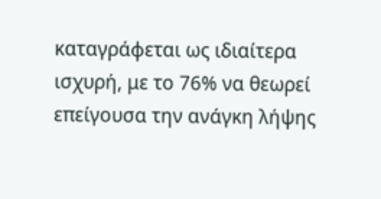καταγράφεται ως ιδιαίτερα ισχυρή, με το 76% να θεωρεί επείγουσα την ανάγκη λήψης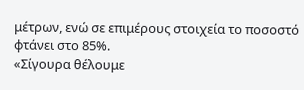μέτρων, ενώ σε επιμέρους στοιχεία το ποσοστό φτάνει στο 85%.
«Σίγουρα θέλουμε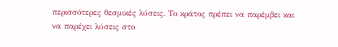περισσότερες θεσμικές λύσεις. Το κράτος πρέπει να παρέμβει και να παρέχει λύσεις στο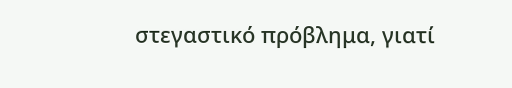στεγαστικό πρόβλημα, γιατί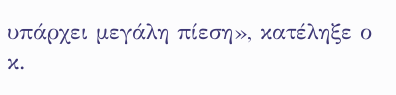υπάρχει μεγάλη πίεση», κατέληξε ο κ.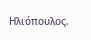Ηλιόπουλος.